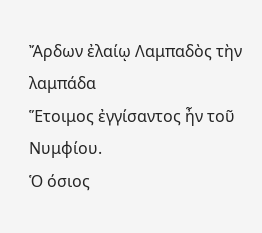Ἄρδων ἐλαίῳ Λαμπαδὸς τὴν λαμπάδα
Ἕτοιμος ἐγγίσαντος ἦν τοῦ Νυμφίου.
Ὁ όσιος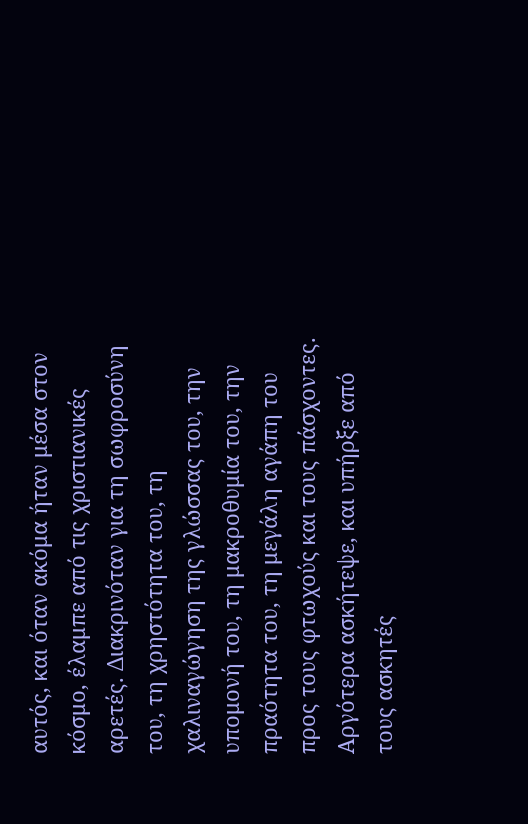αυτός, και όταν ακόμα ήταν μέσα στον κόσμο, έλαμπε από τις χριστιανικές αρετές. Διακρινόταν για τη σωφροσύνη του, τη χρηστότητα του, τη χαλιναγώγηση της γλώσσας του, την υπομονή του, τη μακροθυμία του, την πραότητα του, τη μεγάλη αγάπη του προς τους φτωχούς και τους πάσχοντες.
Αργότερα ασκήτεψε, και υπήρξε από τους ασκητές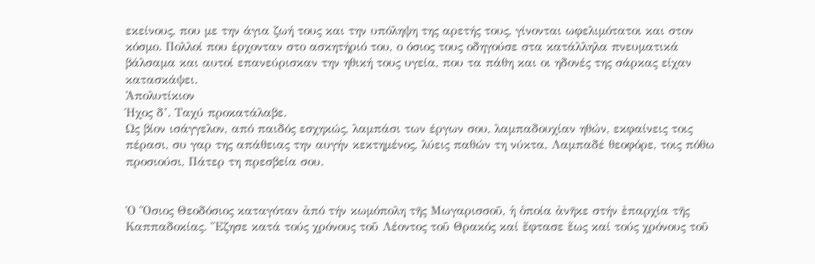εκείνους, που με την άγια ζωή τους και την υπόληψη της αρετής τους, γίνονται ωφελιμότατοι και στον κόσμο. Πολλοί που έρχονταν στο ασκητήριό του, ο όσιος τους οδηγούσε στα κατάλληλα πνευματικά βάλσαμα και αυτοί επανεύρισκαν την ηθική τους υγεία, που τα πάθη και οι ηδονές της σάρκας είχαν κατασκάψει.
Ἀπολυτίκιον
Ήχος δ’. Ταχύ προκατάλαβε.
Ως βίον ισάγγελον, από παιδός εσχηκώς, λαμπάσι των έργων σου, λαμπαδουχίαν ηθών, εκφαίνεις τοις πέρασι, συ γαρ της απάθειας την αυγήν κεκτημένος, λύεις παθών τη νύκτα, Λαμπαδέ θεοφόρε, τοις πόθω προσιούσι, Πάτερ τη πρεσβεία σου.


Ὁ Ὅσιος Θεοδόσιος καταγόταν ἀπό τήν κωμόπολη τῆς Μωγαρισσοῦ, ἡ ὁποία ἀνῆκε στήν ἐπαρχία τῆς Καππαδοκίας. Ἔζησε κατά τούς χρόνους τοῦ Λέοντος τοῦ Θρακός καί ἔφτασε ἕως καί τούς χρόνους τοῦ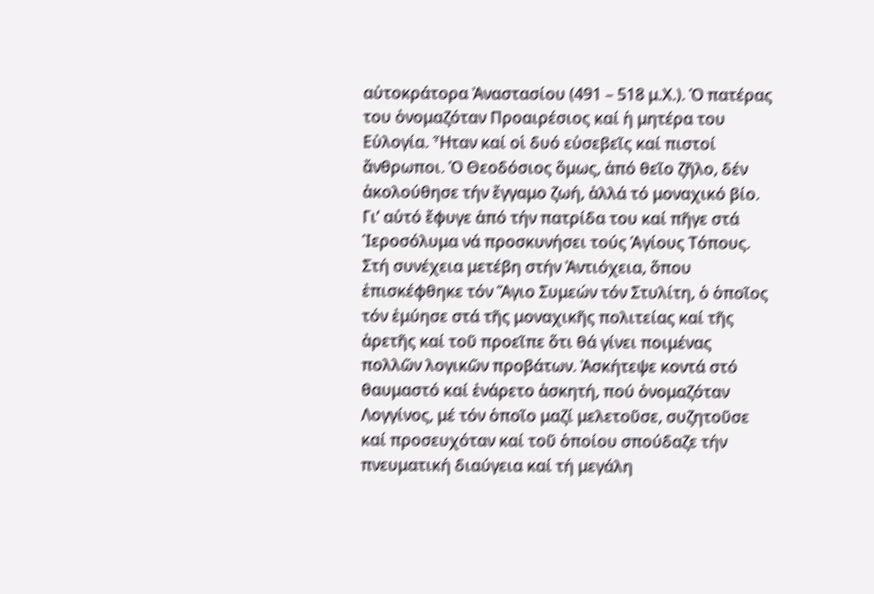αὐτοκράτορα Ἀναστασίου (491 – 518 μ.Χ.). Ὁ πατέρας του ὀνομαζόταν Προαιρέσιος καί ἡ μητέρα του Εὐλογία. Ἦταν καί οἱ δυό εὐσεβεῖς καί πιστοί ἄνθρωποι. Ὁ Θεοδόσιος ὅμως, ἀπό θεῖο ζῆλο, δέν ἀκολούθησε τήν ἔγγαμο ζωή, ἀλλά τό μοναχικό βίο. Γι’ αὐτό ἔφυγε ἀπό τήν πατρίδα του καί πῆγε στά Ἱεροσόλυμα νά προσκυνήσει τούς Ἁγίους Τόπους. Στή συνέχεια μετέβη στήν Ἀντιόχεια, ὅπου ἐπισκέφθηκε τόν Ἅγιο Συμεών τόν Στυλίτη, ὁ ὁποῖος τόν ἐμύησε στά τῆς μοναχικῆς πολιτείας καί τῆς ἀρετῆς καί τοῦ προεῖπε ὅτι θά γίνει ποιμένας πολλῶν λογικῶν προβάτων. Ἀσκήτεψε κοντά στό θαυμαστό καί ἐνάρετο ἀσκητή, πού ὀνομαζόταν Λογγίνος, μέ τόν ὁποῖο μαζί μελετοῦσε, συζητοῦσε καί προσευχόταν καί τοῦ ὁποίου σπούδαζε τήν πνευματική διαύγεια καί τή μεγάλη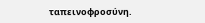ταπεινοφροσύνη.